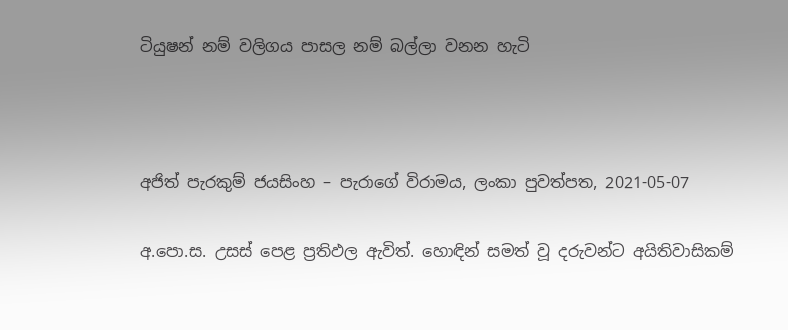ටියුෂන් නම් වලිගය පාසල නම් බල්ලා වනන හැටි



අජිත් පැරකුම් ජයසිංහ – පැරාගේ විරාමය, ලංකා පුවත්පත, 2021-05-07

අ.පො.ස. උසස් පෙළ ප්‍රතිඵල ඇවිත්. හොඳින් සමත් වූ දරුවන්ට අයිතිවාසිකම්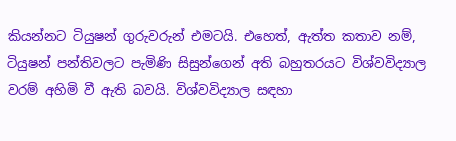කියන්නට ටියුෂන් ගුරුවරුන් එමටයි. එහෙත්, ඇත්ත කතාව නම්, ටියුෂන් පන්තිවලට පැමිණි සිසුන්ගෙන් අති බහුතරයට විශ්වවිද්‍යාල වරම් අහිමි වී ඇති බවයි. විශ්වවිද්‍යාල සඳහා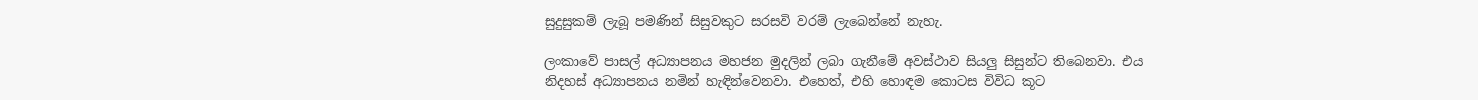සුදුසුකම් ලැබූ පමණින් සිසුවකුට සරසවි වරම් ලැබෙන්නේ නැහැ.

ලංකාවේ පාසල් අධ්‍යාපනය මහජන මුදලින් ලබා ගැනීමේ අවස්ථාව සියලු සිසුන්ට තිබෙනවා. එය නිදහස් අධ්‍යාපනය නමින් හැඳින්වෙනවා. එහෙත්, එහි හොඳම කොටස විවිධ කූට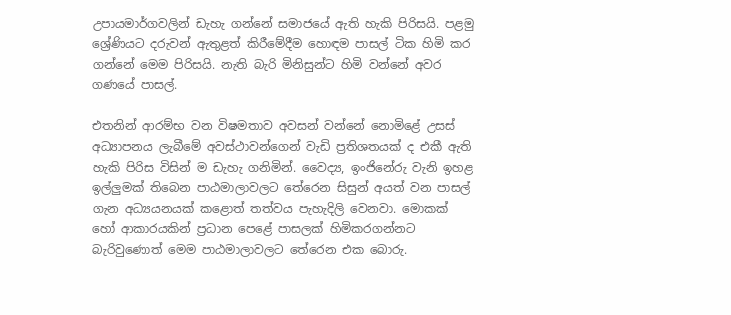උපායමාර්ගවලින් ඩැහැ ගන්නේ සමාජයේ ඇති හැකි පිරිසයි. පළමු ශ්‍රේණියට දරුවන් ඇතුළත් කිරීමේදීම හොඳම පාසල් ටික හිමි කර ගන්නේ මෙම පිරිසයි. නැති බැරි මිනිසුන්ට හිමි වන්නේ අවර ගණයේ පාසල්.

එතනින් ආරම්භ වන විෂමතාව අවසන් වන්නේ නොමිළේ උසස් අධ්‍යාපනය ලැබීමේ අවස්ථාවන්ගෙන් වැඩි ප්‍රතිශතයක් ද එකී ඇති හැකි පිරිස විසින් ම ඩැහැ ගනිමින්. වෛද්‍ය, ඉංජිනේරු වැනි ඉහළ ඉල්ලුමක් තිබෙන පාඨමාලාවලට තේරෙන සිසුන් අයත් වන පාසල් ගැන අධ්‍යයනයක් කළොත් තත්වය පැහැදිලි වෙනවා. මොකක් හෝ ආකාරයකින් ප්‍රධාන පෙළේ පාසලක් හිමිකරගන්නට බැරිවුණොත් මෙම පාඨමාලාවලට තේරෙන එක බොරු.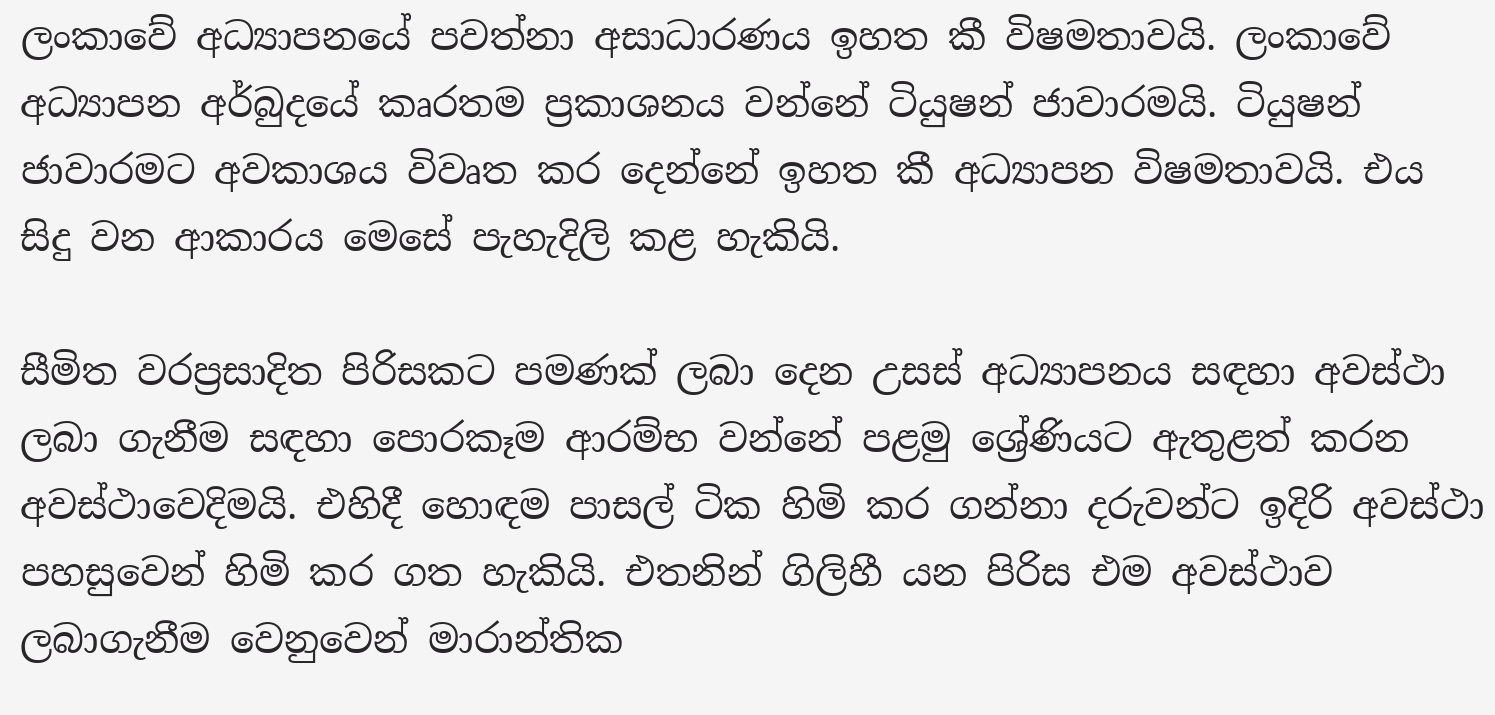ලංකාවේ අධ්‍යාපනයේ පවත්නා අසාධාරණය ඉහත කී විෂමතාවයි. ලංකාවේ අධ්‍යාපන අර්බුදයේ කෘරතම ප්‍රකාශනය වන්නේ ටියුෂන් ජාවාරමයි. ටියුෂන් ජාවාරමට අවකාශය විවෘත කර දෙන්නේ ඉහත කී අධ්‍යාපන විෂමතාවයි. එය සිදු වන ආකාරය මෙසේ පැහැදිලි කළ හැකියි.

සීමිත වරප්‍රසාදිත පිරිසකට පමණක් ලබා දෙන උසස් අධ්‍යාපනය සඳහා අවස්ථා ලබා ගැනීම සඳහා පොරකෑම ආරම්භ වන්නේ පළමු ශ්‍රේණියට ඇතුළත් කරන අවස්ථාවෙදිමයි. එහිදී හොඳම පාසල් ටික හිමි කර ගන්නා දරුවන්ට ඉදිරි අවස්ථා පහසුවෙන් හිමි කර ගත හැකියි. එතනින් ගිලිහී යන පිරිස එම අවස්ථාව ලබාගැනීම වෙනුවෙන් මාරාන්තික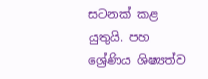සටනක් කළ යුතුයි. පහ ශ්‍රේණිය ශිෂ්‍යත්ව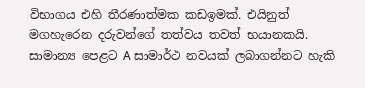විභාගය එහි තීරණාත්මක කඩඉමක්. එයිනුත් මගහැරෙන දරුවන්ගේ තත්වය තවත් භයානකයි. සාමාන්‍ය පෙළට A සාමාර්ථ නවයක් ලබාගන්නට හැකි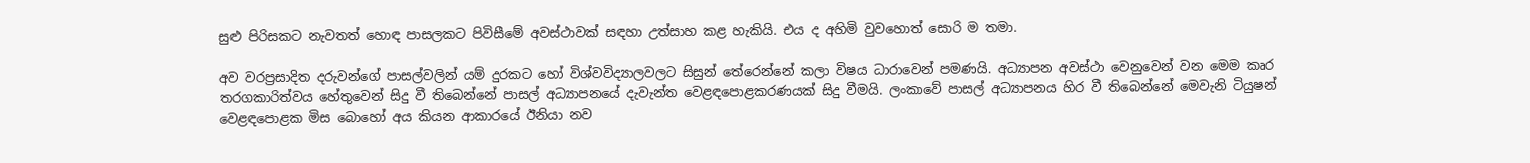සුළු පිරිසකට නැවතත් හොඳ පාසලකට පිවිසීමේ අවස්ථාවක් සඳහා උත්සාහ කළ හැකියි. එය ද අහිමි වුවහොත් සොරි ම තමා.

අව වරප්‍රසාදිත දරුවන්ගේ පාසල්වලින් යම් දුරකට හෝ විශ්වවිද්‍යාලවලට සිසුන් තේරෙන්නේ කලා විෂය ධාරාවෙන් පමණයි. අධ්‍යාපන අවස්ථා වෙනුවෙන් වන මෙම කෘර තරගකාරිත්වය හේතුවෙන් සිදු වී තිබෙන්නේ පාසල් අධ්‍යාපනයේ දැවැන්ත වෙළඳපොළකරණයක් සිදු වීමයි. ලංකාවේ පාසල් අධ්‍යාපනය හිර වී තිබෙන්නේ මෙවැනි ටියුෂන් වෙළඳපොළක මිස බොහෝ අය කියන ආකාරයේ ඊනියා නව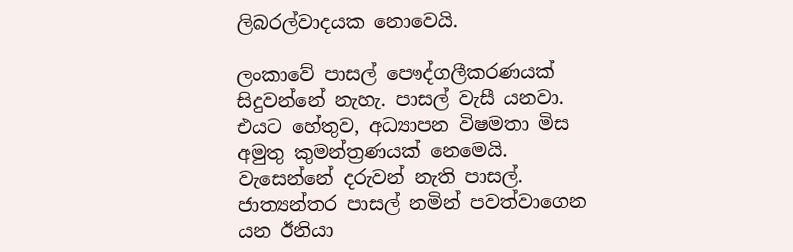ලිබරල්වාදයක නොවෙයි.

ලංකාවේ පාසල් පෞද්ගලීකරණයක් සිදුවන්නේ නැහැ. පාසල් වැසී යනවා. එයට හේතුව, අධ්‍යාපන විෂමතා මිස අමුතු කුමන්ත්‍රණයක් නෙමෙයි. වැසෙන්නේ දරුවන් නැති පාසල්. ජාත්‍යන්තර පාසල් නමින් පවත්වාගෙන යන ඊනියා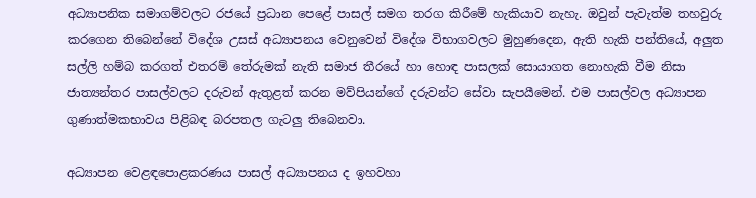අධ්‍යාපනික සමාගම්වලට රජයේ ප්‍රධාන පෙළේ පාසල් සමග තරග කිරීමේ හැකියාව නැහැ. ඔවුන් පැවැත්ම තහවුරු කරගෙන තිබෙන්නේ විදේශ උසස් අධ්‍යාපනය වෙනුවෙන් විදේශ විභාගවලට මුහුණදෙන, ඇති හැකි පන්තියේ, අලුත සල්ලි හම්බ කරගත් එතරම් තේරුමක් නැති සමාජ තීරයේ හා හොඳ පාසලක් සොයාගත නොහැකි වීම නිසා ජාත්‍යන්තර පාසල්වලට දරුවන් ඇතුළත් කරන මව්පියන්ගේ දරුවන්ට සේවා සැපයීමෙන්. එම පාසල්වල අධ්‍යාපන ගුණාත්මකභාවය පිළිබඳ බරපතල ගැටලු තිබෙනවා.

අධ්‍යාපන වෙළඳපොළකරණය පාසල් අධ්‍යාපනය ද ඉහවහා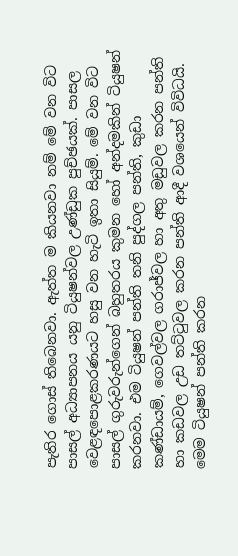පැතිර ගොස් තිබෙනවා. ඇත්ත ම කියනවා නම් මේ වන විට පාසල් අධ්‍යාපනය යනු ටියුෂන්වල උණ්ඩුක පුච්ඡයක්. පාසල වෙළඳපොළකරණයට හසු වන හැටි ඉතා සියුම්. මේ වන විට පාසල් ගුරුවරුන්ගෙන් බහුතරය කුමන හෝ අන්දමකින් ටියුෂන් කරනවා. එම ටියුෂන් පන්ති තනි පුද්ගල පන්ති, කුඩා කණ්ඩායම්, ගෙවල්වල ගරාජ්වල හා අතු මඩුවල කරන පන්ති හා කඩවල උඩ තට්ටුවල කරන පන්ති ආදී වශයෙන් විවිධයි. මෙම ටියුෂන් පන්ති කරන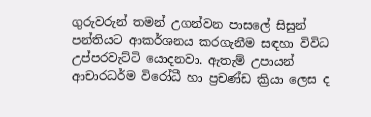ගුරුවරුන් තමන් උගන්වන පාසලේ සිසුන් පන්තියට ආකර්ශනය කරගැනීම සඳහා විවිධ උප්පරවැට්ටි යොදනවා. ඇතැම් උපායන් ආචාරධර්ම විරෝධී හා ප්‍රචණ්ඩ ක්‍රියා ලෙස ද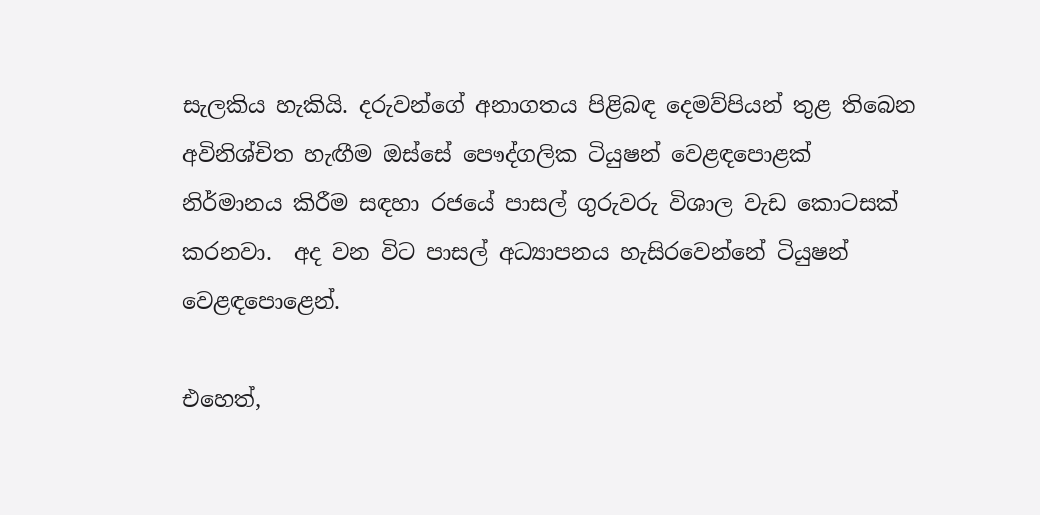සැලකිය හැකියි. දරුවන්ගේ අනාගතය පිළිබඳ දෙමව්පියන් තුළ තිබෙන අවිනිශ්චිත හැඟීම ඔස්සේ පෞද්ගලික ටියුෂන් වෙළඳපොළක් නිර්මානය කිරීම සඳහා රජයේ පාසල් ගුරුවරු විශාල වැඩ කොටසක් කරනවා.  අද වන විට පාසල් අධ්‍යාපනය හැසිරවෙන්නේ ටියුෂන් වෙළඳපොළෙන්.

එහෙත්,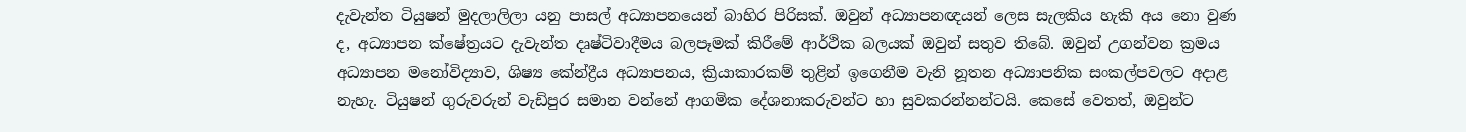දැවැන්ත ටියුෂන් මුදලාලිලා යනු පාසල් අධ්‍යාපනයෙන් බාහිර පිරිසක්. ඔවුන් අධ්‍යාපනඥයන් ලෙස සැලකිය හැකි අය නො වුණ ද, අධ්‍යාපන ක්ෂේත්‍රයට දැවැන්ත දෘෂ්ටිවාදීමය බලපෑමක් කිරීමේ ආර්ථික බලයක් ඔවුන් සතුව තිබේ. ඔවුන් උගන්වන ක්‍රමය අධ්‍යාපන මනෝවිද්‍යාව, ශිෂ්‍ය කේන්ද්‍රීය අධ්‍යාපනය, ක්‍රියාකාරකම් තුළින් ඉගෙනීම වැනි නූතන අධ්‍යාපනික සංකල්පවලට අදාළ නැහැ. ටියුෂන් ගුරුවරුන් වැඩිපුර සමාන වන්නේ ආගමික දේශනාකරුවන්ට හා සුවකරන්නන්ටයි. කෙසේ වෙතත්, ඔවුන්ට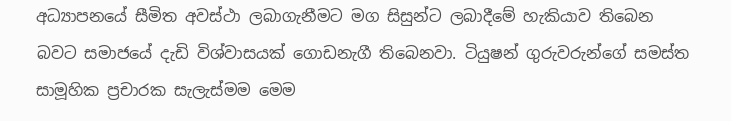අධ්‍යාපනයේ සීමිත අවස්ථා ලබාගැනීමට මග සිසුන්ට ලබාදීමේ හැකියාව තිබෙන බවට සමාජයේ දැඩි විශ්වාසයක් ගොඩනැගී තිබෙනවා. ටියුෂන් ගුරුවරුන්ගේ සමස්ත සාමූහික ප්‍රචාරක සැලැස්මම මෙම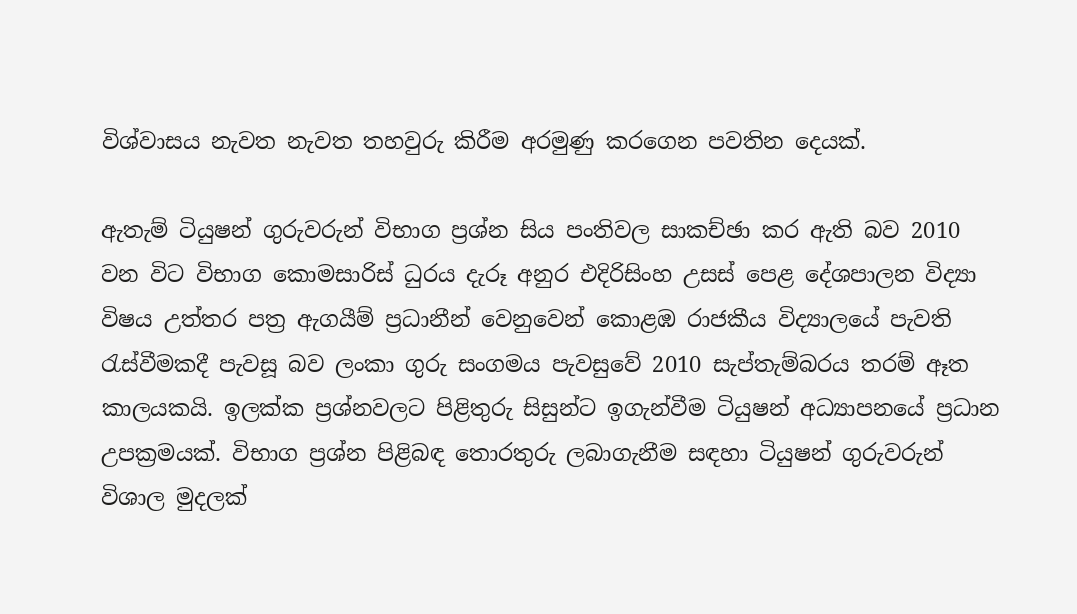විශ්වාසය නැවත නැවත තහවුරු කිරීම අරමුණු කරගෙන පවතින දෙයක්.

ඇතැම් ටියුෂන් ගුරුවරුන් විභාග ප්‍රශ්න සිය පංතිවල සාකච්ඡා කර ඇති බව 2010 වන විට විභාග කොමසාරිස් ධුරය දැරූ අනුර එදිරිසිංහ උසස් පෙළ දේශපාලන විද්‍යා විෂය උත්තර පත්‍ර ඇගයීම් ප්‍රධානීන් වෙනුවෙන් කොළඹ රාජකීය විද්‍යාලයේ පැවති රැස්වීමකදී පැවසූ බව ලංකා ගුරු සංගමය පැවසුවේ 2010 සැප්තැම්බරය තරම් ඈත කාලයකයි. ඉලක්ක ප්‍රශ්නවලට පිළිතුරු සිසුන්ට ඉගැන්වීම ටියුෂන් අධ්‍යාපනයේ ප්‍රධාන උපක්‍රමයක්. විභාග ප්‍රශ්න පිළිබඳ තොරතුරු ලබාගැනීම සඳහා ටියුෂන් ගුරුවරුන් විශාල මුදලක්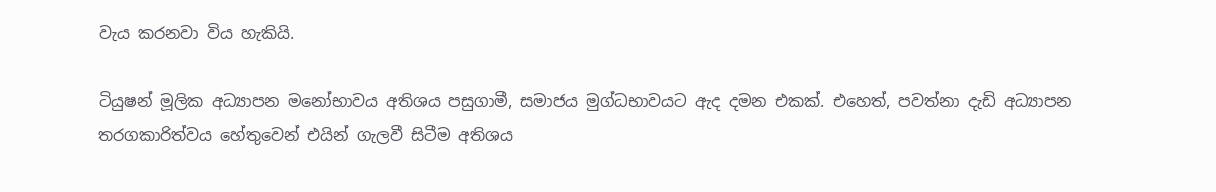වැය කරනවා විය හැකියි.

ටියුෂන් මූලික අධ්‍යාපන මනෝභාවය අතිශය පසුගාමී, සමාජය මුග්ධභාවයට ඇද දමන එකක්. එහෙත්, පවත්නා දැඩි අධ්‍යාපන තරගකාරිත්වය හේතුවෙන් එයින් ගැලවී සිටීම අතිශය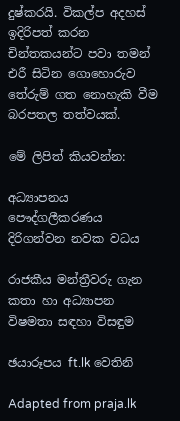දුෂ්කරයි. විකල්ප අදහස් ඉදිරිපත් කරන චින්තකයන්ට පවා තමන් එරී සිටින ගොහොරුව තේරුම් ගත නොහැකි වීම බරපතල තත්වයක්.

මේ ලිපිත් කියවන්න:

අධ්‍යාපනය පෞද්ගලීකරණය දිරිගන්වන නවක වධය

රාජකීය මන්ත්‍රීවරු ගැන කතා හා අධ්‍යාපන විෂමතා සඳහා විසඳුම

ඡයාරූපය ft.lk වෙතිනි

Adapted from praja.lk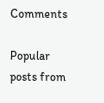Comments

Popular posts from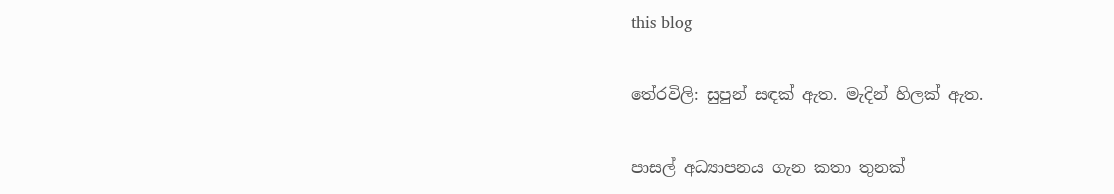this blog

තේරවිලි: සුපුන් සඳක් ඇත. මැදින් හිලක් ඇත.

පාසල් අධ්‍යාපනය ගැන කතා තුනක්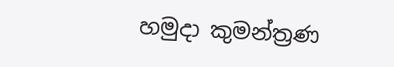හමුදා කුමන්ත්‍රණ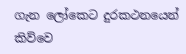ගැන ලෝකෙට දුරකථනයෙන් කිව්වෙ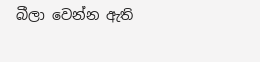බීලා වෙන්න ඇති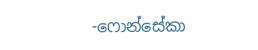-ෆොන්සේකා